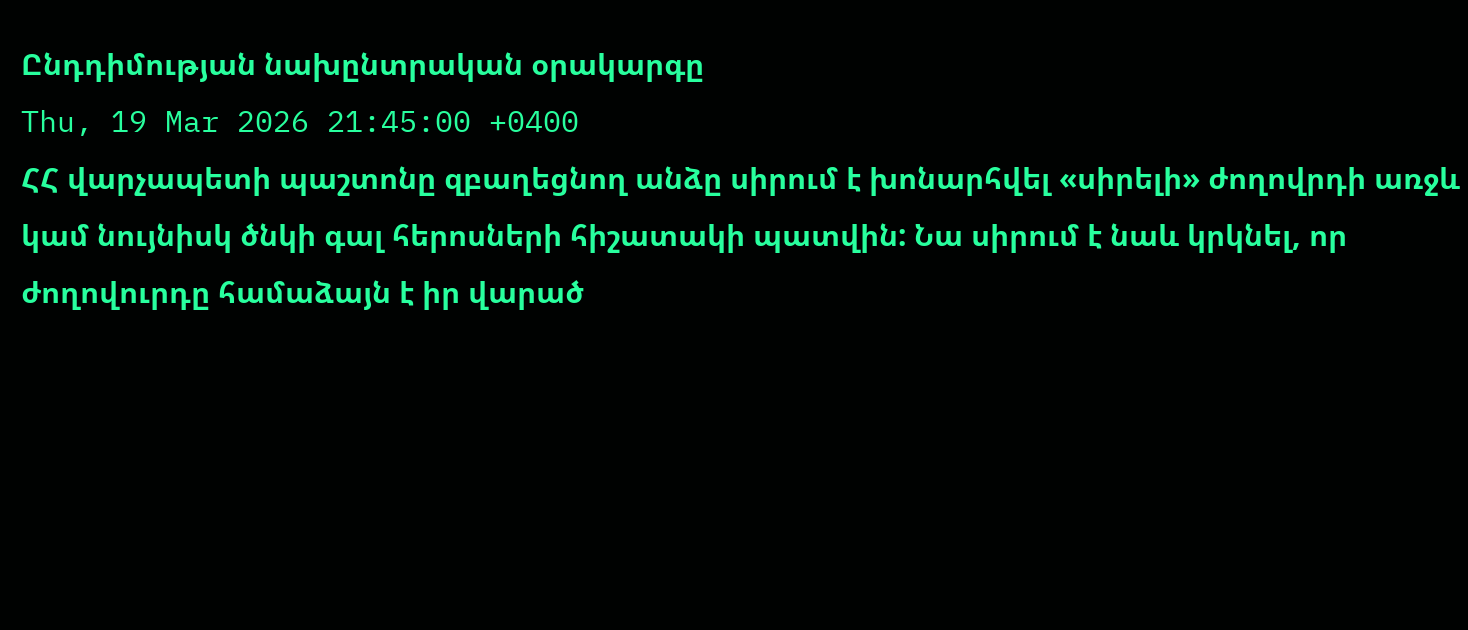Ընդդիմության նախընտրական օրակարգը
Thu, 19 Mar 2026 21:45:00 +0400
ՀՀ վարչապետի պաշտոնը զբաղեցնող անձը սիրում է խոնարհվել «սիրելի» ժողովրդի առջև կամ նույնիսկ ծնկի գալ հերոսների հիշատակի պատվին: Նա սիրում է նաև կրկնել, որ ժողովուրդը համաձայն է իր վարած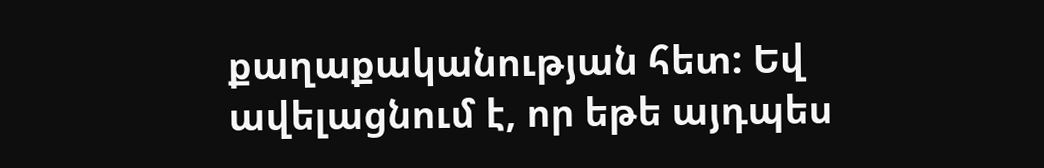քաղաքականության հետ: Եվ ավելացնում է, որ եթե այդպես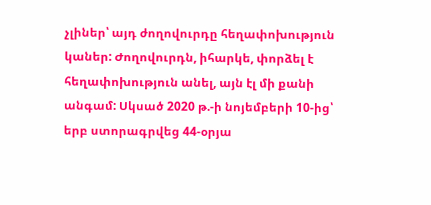չլիներ՝ այդ ժողովուրդը հեղափոխություն կաներ: Ժողովուրդն, իհարկե, փորձել է հեղափոխություն անել, այն էլ մի քանի անգամ: Սկսած 2020 թ.-ի նոյեմբերի 10-ից՝ երբ ստորագրվեց 44-օրյա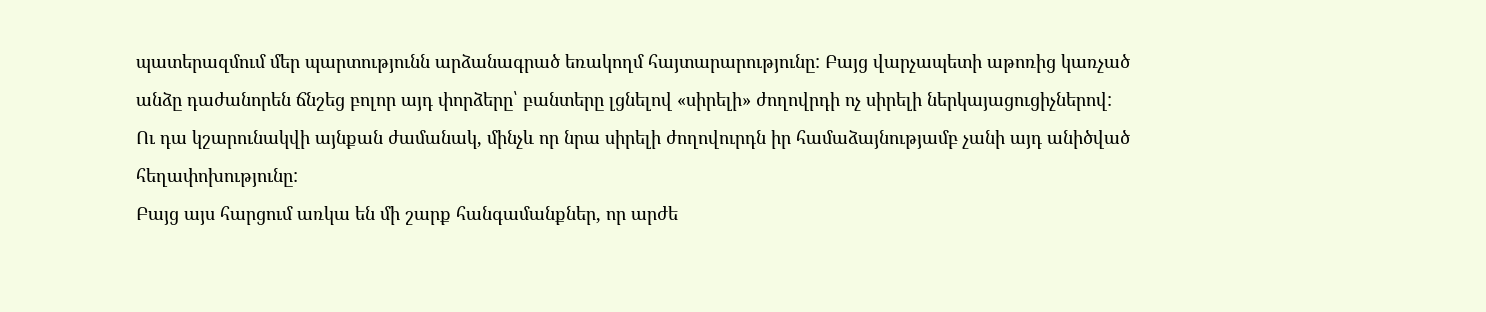պատերազմում մեր պարտությունն արձանագրած եռակողմ հայտարարությունը: Բայց վարչապետի աթոռից կառչած անձը դաժանորեն ճնշեց բոլոր այդ փորձերը՝ բանտերը լցնելով «սիրելի» ժողովրդի ոչ սիրելի ներկայացուցիչներով: Ու դա կշարունակվի այնքան ժամանակ, մինչև որ նրա սիրելի ժողովուրդն իր համաձայնությամբ չանի այդ անիծված հեղափոխությունը:
Բայց այս հարցում առկա են մի շարք հանգամանքներ, որ արժե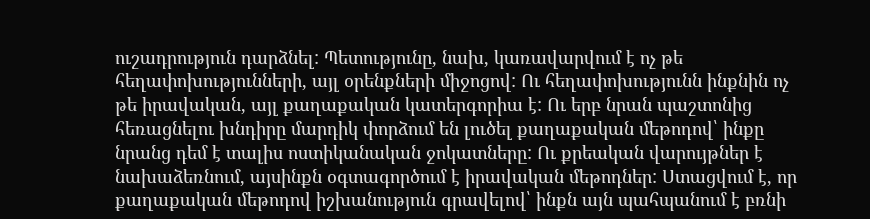ուշադրություն դարձնել: Պետությունը, նախ, կառավարվում է ոչ թե հեղափոխությունների, այլ օրենքների միջոցով: Ու հեղափոխությունն ինքնին ոչ թե իրավական, այլ քաղաքական կատերգորիա է: Ու երբ նրան պաշտոնից հեռացնելու խնդիրը մարդիկ փորձում են լուծել քաղաքական մեթոդով՝ ինքը նրանց դեմ է տալիս ոստիկանական ջոկատները: Ու քրեական վարույթներ է նախաձեռնում, այսինքն օգտագործում է իրավական մեթոդներ: Ստացվում է, որ քաղաքական մեթոդով իշխանություն գրավելով՝ ինքն այն պահպանում է բռնի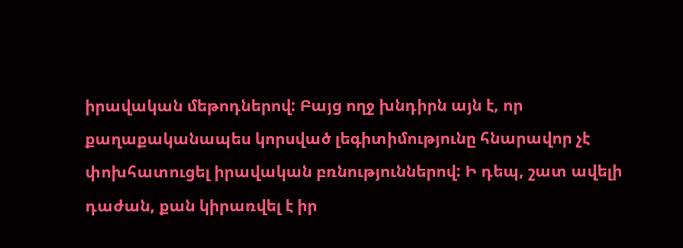իրավական մեթոդներով: Բայց ողջ խնդիրն այն է, որ քաղաքականապես կորսված լեգիտիմությունը հնարավոր չէ փոխհատուցել իրավական բռնություններով: Ի դեպ, շատ ավելի դաժան, քան կիրառվել է իր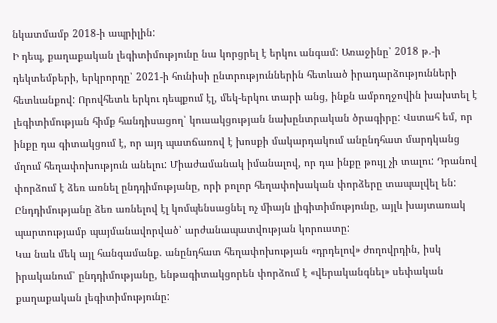նկատմամբ 2018-ի ապրիլին:
Ի դեպ, քաղաքական լեգիտիմությունը նա կորցրել է երկու անգամ: Առաջինը՝ 2018 թ.-ի դեկտեմբերի, երկրորդը՝ 2021-ի հունիսի ընտրություններին հետևած իրադարձությունների հետևանքով: Որովհետև երկու դեպքում էլ, մեկ-երկու տարի անց, ինքն ամբողջովին խախտել է լեգիտիմության հիմք հանդիսացող՝ կուսակցության նախընտրական ծրագիրը: Վստահ եմ, որ ինքը դա գիտակցում է, որ այդ պատճառով է խոսքի մակարդակում անընդհատ մարդկանց մղում հեղափոխություն անելու: Միաժամանակ իմանալով, որ դա ինքը թույլ չի տալու: Դրանով փորձում է ձեռ առնել ընդդիմությանը, որի բոլոր հեղափոխական փորձերը տապալվել են: Ընդդիմությանը ձեռ առնելով էլ կոմպենսացնել ոչ միայն լիգիտիմությունը, այլև խայտառակ պարտությամբ պայմանավորված՝ արժանապատվության կորուստը:
Կա նաև մեկ այլ հանգամանք. անընդհատ հեղափոխության «դրդելով» ժողովրդին, իսկ իրականում՝ ընդդիմությանը, ենթագիտակցորեն փորձում է «վերականգնել» սեփական քաղաքական լեգիտիմությունը: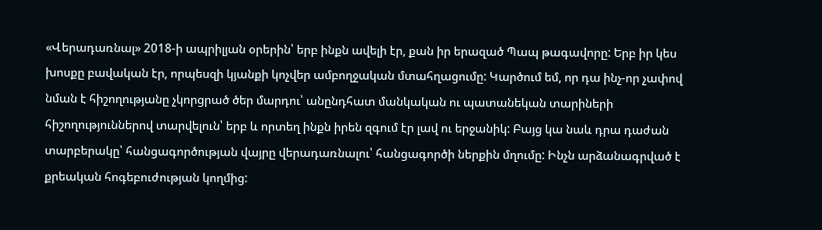«Վերադառնալ» 2018-ի ապրիլյան օրերին՝ երբ ինքն ավելի էր, քան իր երազած Պապ թագավորը: Երբ իր կես խոսքը բավական էր, որպեսզի կյանքի կոչվեր ամբողջական մտահղացումը: Կարծում եմ, որ դա ինչ-որ չափով նման է հիշողությանը չկորցրած ծեր մարդու՝ անընդհատ մանկական ու պատանեկան տարիների հիշողություններով տարվելուն՝ երբ և որտեղ ինքն իրեն զգում էր լավ ու երջանիկ: Բայց կա նաև դրա դաժան տարբերակը՝ հանցագործության վայրը վերադառնալու՝ հանցագործի ներքին մղումը: Ինչն արձանագրված է քրեական հոգեբուժության կողմից: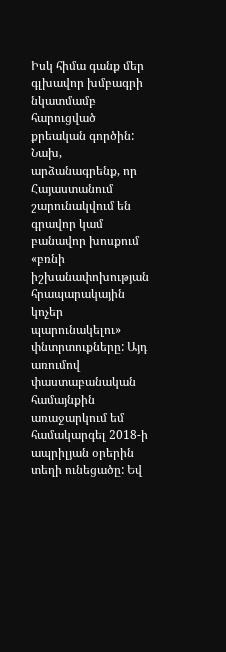Իսկ հիմա գանք մեր գլխավոր խմբագրի նկատմամբ հարուցված քրեական գործին: Նախ, արձանագրենք, որ Հայաստանում շարունակվում են գրավոր կամ բանավոր խոսքում «բռնի իշխանափոխության հրապարակային կոչեր պարունակելու» փնտրտուքները: Այդ առումով փաստաբանական համայնքին առաջարկում եմ համակարգել 2018-ի ապրիլյան օրերին տեղի ունեցածը: Եվ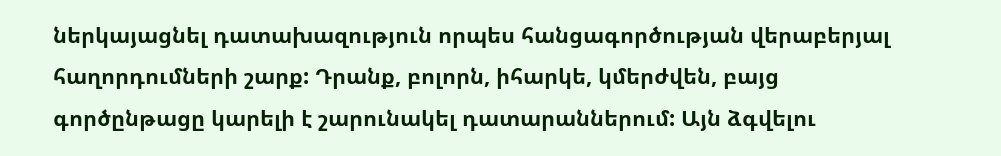ներկայացնել դատախազություն որպես հանցագործության վերաբերյալ հաղորդումների շարք: Դրանք, բոլորն, իհարկե, կմերժվեն, բայց գործընթացը կարելի է շարունակել դատարաններում: Այն ձգվելու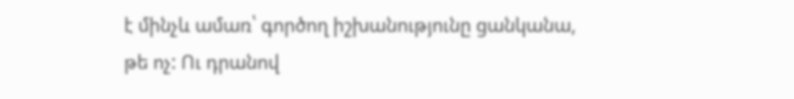է մինչև ամառ՝ գործող իշխանությունը ցանկանա, թե ոչ: Ու դրանով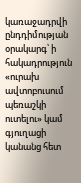կառաջադրվի ընդդիմության օրակարգ՝ ի հակադրություն «ուրախ ավտոբուսում պեռաշկի ուտելու» կամ գյուղացի կանանց հետ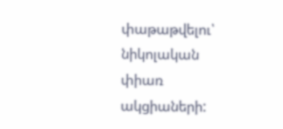փաթաթվելու՝ նիկոլական փիառ ակցիաների: